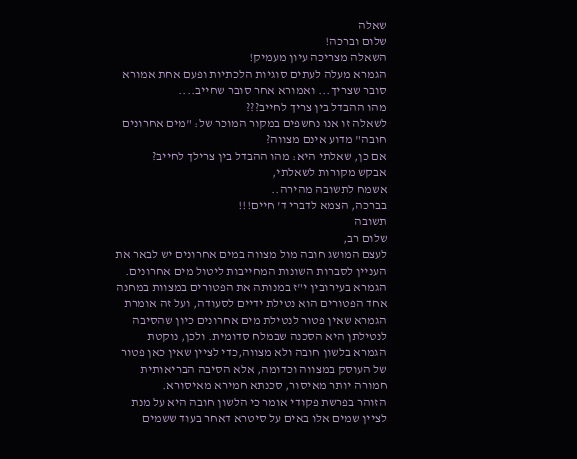שאלה
שלום וברכה!
השאלה מצריכה עיון מעמיק!
הגמרא מעלה לעתים סוגיות הלכתיות ופעם אחת אמורא סובר שצריך... ואמורא אחר סובר שחייב....
מהו ההבדל בין צריך לחייב???
לשאלה זו אנו נחשפים במקור המוכר של: "מים אחרונים חובה" מדוע אינם מצווה?
אם כן, שאלתי היא: מהו ההבדל בין צרילך לחייב?
אבקש מקורות לשאלתי,
אשמח לתשובה מהירה..
בברכה, הצמא לדברי ד' חיים!!!
תשובה
שלום רב,
לעצם המושג חובה מול מצווה במים אחרונים יש לבאר את העניין לסברות השונות המחייבות ליטול מים אחרונים.
הגמרא בעירובין י"ז במנותה את הפטורים במצוות במחנה אחד הפטורים הוא נטילת ידיים לסעודה, ועל זה אומרת הגמרא שאין פטור לנטילת מים אחרונים כיון שהסיבה לנטילתן היא הסכנה שבמלח סדומית. ולכן, נוקטת הגמרא בלשון חובה ולא מצווה,כדי לציין שאין כאן פטור של העוסק במצווה וכדומה, אלא הסיבה הבריאותית חמורה יותר מאיסור, סכנתא חמירא מאיסורא.
הזוהר בפרשת פקודי אומר כי הלשון חובה היא על מנת לציין שמים אלו באים על סיטרא דאחר בעוד ששמים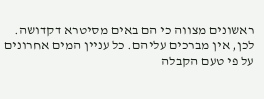ראשונים מצווה כי הם באים מסיטרא דקדושה. לכן, אין מברכים עליהם. כל עניין המים אחרונים על פי טעם הקבלה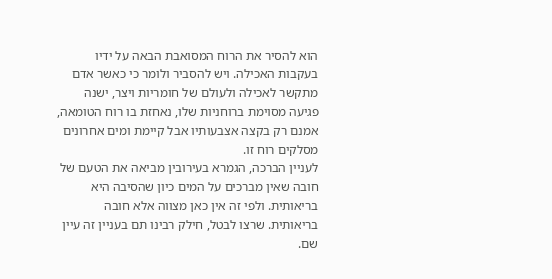הוא להסיר את הרוח המסואבת הבאה על ידיו בעקבות האכילה. ויש להסביר ולומר כי כאשר אדם מתקשר לאכילה ולעולם של חומריות ויצר, ישנה פגיעה מסוימת ברוחניות שלו, נאחזת בו רוח הטומאה, אמנם רק בקצה אצבעותיו אבל קיימת ומים אחרונים מסלקים רוח זו.
לעניין הברכה, הגמרא בעירובין מביאה את הטעם של חובה שאין מברכים על המים כיון שהסיבה היא בריאותית. ולפי זה אין כאן מצווה אלא חובה בריאותית. שרצו לבטל, חילק רבינו תם בעניין זה עיין שם.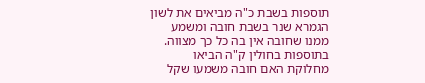תוספות בשבת כ"ה מביאים את לשון הגמרא שנר בשבת חובה ומשמע ממנו שחובה אין בה כל כך מצווה.
בתוספות בחולין ק"ה הביאו מחלוקת האם חובה משמעו שקל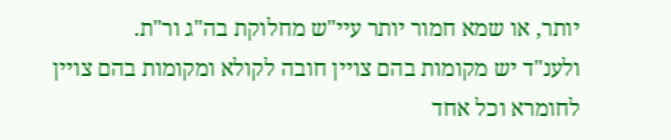יותר, או שמא חמור יותר עיי"ש מחלוקת בה"ג ור"ת.
ולענ"ד יש מקומות בהם צויין חובה לקולא ומקומות בהם צויין לחומרא וכל אחד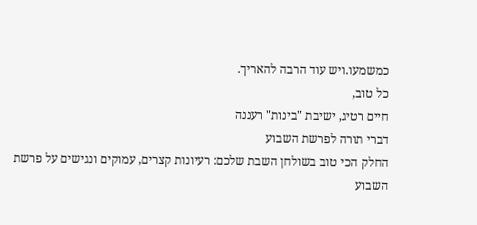כמשמעו.ויש עוד הרבה להאריך.
כל טוב,
חיים רטיג, ישיבת "בינות" רעננה
דברי תורה לפרשת השבוע
החלק הכי טוב בשולחן השבת שלכם: רעיונות קצרים, עמוקים ונגישים על פרשת השבוע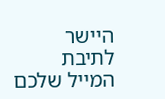היישר לתיבת המייל שלכם